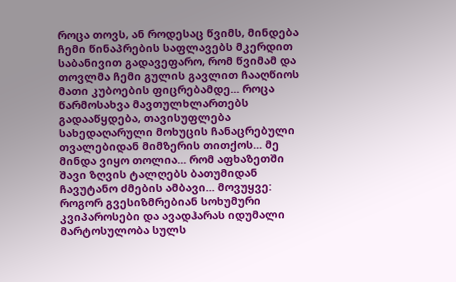როცა თოვს, ან როდესაც წვიმს, მინდება ჩემი წინაპრების საფლავებს მკერდით საბანივით გადავეფარო, რომ წვიმამ და თოვლმა ჩემი გულის გავლით ჩააღწიოს მათი კუბოების ფიცრებამდე... როცა წარმოსახვა მავთულხლართებს გადააწყდება, თავისუფლება სახედაღარული მოხუცის ჩანაცრებული თვალებიდან მიმზერის თითქოს... მე მინდა ვიყო თოლია... რომ აფხაზეთში შავი ზღვის ტალღებს ბათუმიდან ჩავუტანო ძმების ამბავი... მოვუყვე: როგორ გვესიზმრებიან სოხუმური კვიპაროსები და ავადჰარას იდუმალი მარტოსულობა სულს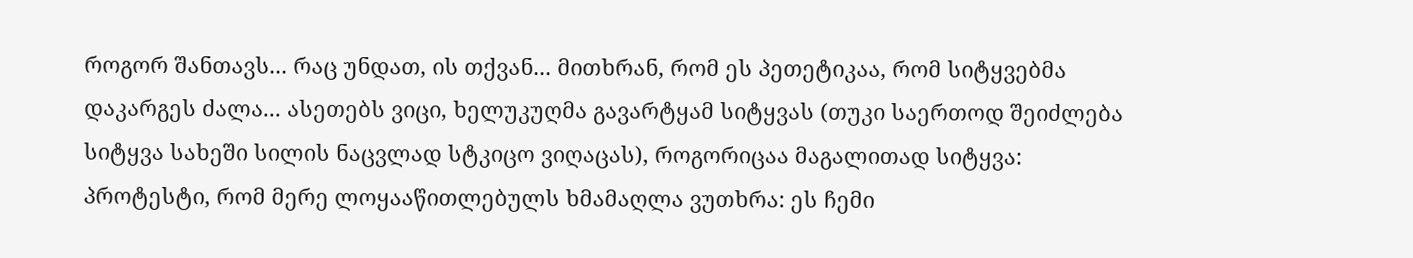როგორ შანთავს... რაც უნდათ, ის თქვან... მითხრან, რომ ეს პეთეტიკაა, რომ სიტყვებმა დაკარგეს ძალა... ასეთებს ვიცი, ხელუკუღმა გავარტყამ სიტყვას (თუკი საერთოდ შეიძლება სიტყვა სახეში სილის ნაცვლად სტკიცო ვიღაცას), როგორიცაა მაგალითად სიტყვა: პროტესტი, რომ მერე ლოყააწითლებულს ხმამაღლა ვუთხრა: ეს ჩემი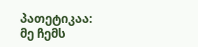პათეტიკაა: მე ჩემს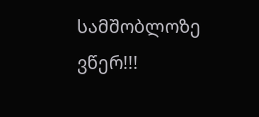სამშობლოზე ვწერ!!!